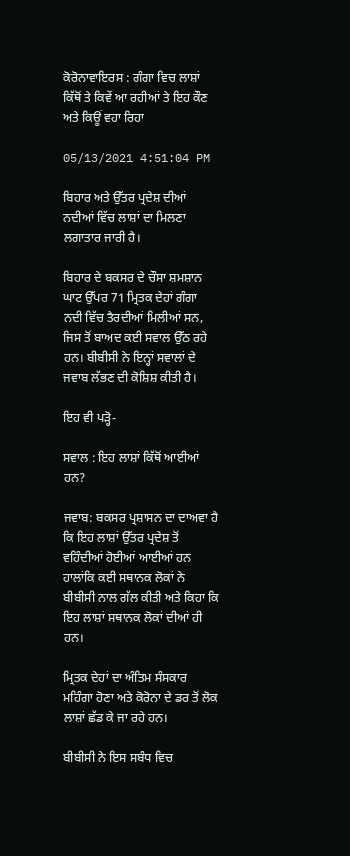ਕੋਰੋਨਾਵਾਇਰਸ : ਗੰਗਾ ਵਿਚ ਲਾਸ਼ਾਂ ਕਿੱਥੋਂ ਤੇ ਕਿਵੇਂ ਆ ਰਹੀਆਂ ਤੇ ਇਹ ਕੌਣ ਅਤੇ ਕਿਊਂ ਵਹਾ ਰਿਹਾ

05/13/2021 4:51:04 PM

ਬਿਹਾਰ ਅਤੇ ਉੱਤਰ ਪ੍ਰਦੇਸ਼ ਦੀਆਂ ਨਦੀਆਂ ਵਿੱਚ ਲਾਸ਼ਾਂ ਦਾ ਮਿਲਣਾ ਲਗਾਤਾਰ ਜਾਰੀ ਹੈ।

ਬਿਹਾਰ ਦੇ ਬਕਸਰ ਦੇ ਚੌਸਾ ਸ਼ਮਸ਼ਾਨ ਘਾਟ ਉੱਪਰ 71 ਮ੍ਰਿਤਕ ਦੇਹਾਂ ਗੰਗਾ ਨਦੀ ਵਿੱਚ ਤੈਰਦੀਆਂ ਮਿਲੀਆਂ ਸਨ, ਜਿਸ ਤੋਂ ਬਾਅਦ ਕਈ ਸਵਾਲ ਉੱਠ ਰਹੇ ਹਨ। ਬੀਬੀਸੀ ਨੇ ਇਨ੍ਹਾਂ ਸਵਾਲਾਂ ਦੇ ਜਵਾਬ ਲੱਭਣ ਦੀ ਕੋਸ਼ਿਸ਼ ਕੀਤੀ ਹੈ।

ਇਹ ਵੀ ਪੜ੍ਹੋ-

ਸਵਾਲ : ਇਹ ਲਾਸ਼ਾਂ ਕਿੱਥੋਂ ਆਈਆਂ ਹਨ?

ਜਵਾਬ: ਬਕਸਰ ਪ੍ਰਸ਼ਾਸਨ ਦਾ ਦਾਅਵਾ ਹੈ ਕਿ ਇਹ ਲਾਸ਼ਾਂ ਉੱਤਰ ਪ੍ਰਦੇਸ਼ ਤੋਂ ਵਹਿੰਦੀਆਂ ਹੋਈਆਂ ਆਈਆਂ ਹਨ ਹਾਲਾਂਕਿ ਕਈ ਸਥਾਨਕ ਲੋਕਾਂ ਨੇ ਬੀਬੀਸੀ ਨਾਲ ਗੱਲ ਕੀਤੀ ਅਤੇ ਕਿਹਾ ਕਿ ਇਹ ਲਾਸ਼ਾਂ ਸਥਾਨਕ ਲੋਕਾਂ ਦੀਆਂ ਹੀ ਹਨ।

ਮ੍ਰਿਤਕ ਦੇਹਾਂ ਦਾ ਅੰਤਿਮ ਸੰਸਕਾਰ ਮਹਿੰਗਾ ਹੋਣਾ ਅਤੇ ਕੋਰੋਨਾ ਦੇ ਡਰ ਤੋਂ ਲੋਕ ਲਾਸ਼ਾਂ ਛੱਡ ਕੇ ਜਾ ਰਹੇ ਹਨ।

ਬੀਬੀਸੀ ਨੇ ਇਸ ਸਬੰਧ ਵਿਚ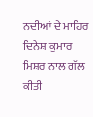ਨਦੀਆਂ ਦੇ ਮਾਹਿਰ ਦਿਨੇਸ਼ ਕੁਮਾਰ ਮਿਸ਼ਰ ਨਾਲ ਗੱਲ ਕੀਤੀ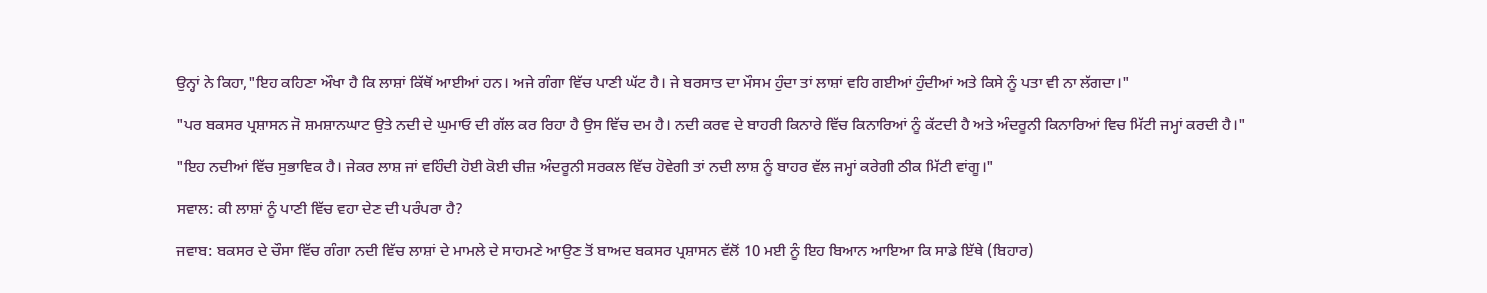ਉਨ੍ਹਾਂ ਨੇ ਕਿਹਾ,"ਇਹ ਕਹਿਣਾ ਔਖਾ ਹੈ ਕਿ ਲਾਸ਼ਾਂ ਕਿੱਥੋਂ ਆਈਆਂ ਹਨ। ਅਜੇ ਗੰਗਾ ਵਿੱਚ ਪਾਣੀ ਘੱਟ ਹੈ। ਜੇ ਬਰਸਾਤ ਦਾ ਮੌਸਮ ਹੁੰਦਾ ਤਾਂ ਲਾਸ਼ਾਂ ਵਹਿ ਗਈਆਂ ਹੁੰਦੀਆਂ ਅਤੇ ਕਿਸੇ ਨੂੰ ਪਤਾ ਵੀ ਨਾ ਲੱਗਦਾ।"

"ਪਰ ਬਕਸਰ ਪ੍ਰਸ਼ਾਸਨ ਜੋ ਸ਼ਮਸ਼ਾਨਘਾਟ ਉਤੇ ਨਦੀ ਦੇ ਘੁਮਾਓ ਦੀ ਗੱਲ ਕਰ ਰਿਹਾ ਹੈ ਉਸ ਵਿੱਚ ਦਮ ਹੈ। ਨਦੀ ਕਰਵ ਦੇ ਬਾਹਰੀ ਕਿਨਾਰੇ ਵਿੱਚ ਕਿਨਾਰਿਆਂ ਨੂੰ ਕੱਟਦੀ ਹੈ ਅਤੇ ਅੰਦਰੂਨੀ ਕਿਨਾਰਿਆਂ ਵਿਚ ਮਿੱਟੀ ਜਮ੍ਹਾਂ ਕਰਦੀ ਹੈ।"

"ਇਹ ਨਦੀਆਂ ਵਿੱਚ ਸੁਭਾਵਿਕ ਹੈ। ਜੇਕਰ ਲਾਸ਼ ਜਾਂ ਵਹਿੰਦੀ ਹੋਈ ਕੋਈ ਚੀਜ਼ ਅੰਦਰੂਨੀ ਸਰਕਲ ਵਿੱਚ ਹੋਵੇਗੀ ਤਾਂ ਨਦੀ ਲਾਸ਼ ਨੂੰ ਬਾਹਰ ਵੱਲ ਜਮ੍ਹਾਂ ਕਰੇਗੀ ਠੀਕ ਮਿੱਟੀ ਵਾਂਗੂ।"

ਸਵਾਲ: ਕੀ ਲਾਸ਼ਾਂ ਨੂੰ ਪਾਣੀ ਵਿੱਚ ਵਹਾ ਦੇਣ ਦੀ ਪਰੰਪਰਾ ਹੈ?

ਜਵਾਬ: ਬਕਸਰ ਦੇ ਚੌਸਾ ਵਿੱਚ ਗੰਗਾ ਨਦੀ ਵਿੱਚ ਲਾਸ਼ਾਂ ਦੇ ਮਾਮਲੇ ਦੇ ਸਾਹਮਣੇ ਆਉਣ ਤੋਂ ਬਾਅਦ ਬਕਸਰ ਪ੍ਰਸ਼ਾਸਨ ਵੱਲੋਂ 10 ਮਈ ਨੂੰ ਇਹ ਬਿਆਨ ਆਇਆ ਕਿ ਸਾਡੇ ਇੱਥੇ (ਬਿਹਾਰ)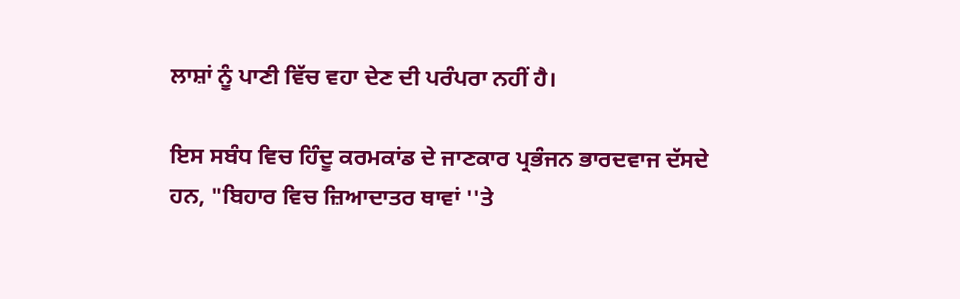ਲਾਸ਼ਾਂ ਨੂੰ ਪਾਣੀ ਵਿੱਚ ਵਹਾ ਦੇਣ ਦੀ ਪਰੰਪਰਾ ਨਹੀਂ ਹੈ।

ਇਸ ਸਬੰਧ ਵਿਚ ਹਿੰਦੂ ਕਰਮਕਾਂਡ ਦੇ ਜਾਣਕਾਰ ਪ੍ਰਭੰਜਨ ਭਾਰਦਵਾਜ ਦੱਸਦੇ ਹਨ, "ਬਿਹਾਰ ਵਿਚ ਜ਼ਿਆਦਾਤਰ ਥਾਵਾਂ ''ਤੇ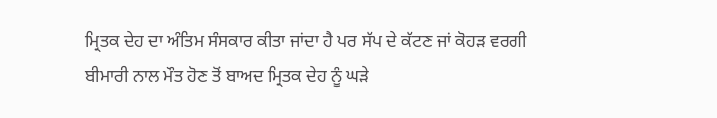ਮ੍ਰਿਤਕ ਦੇਹ ਦਾ ਅੰਤਿਮ ਸੰਸਕਾਰ ਕੀਤਾ ਜਾਂਦਾ ਹੈ ਪਰ ਸੱਪ ਦੇ ਕੱਟਣ ਜਾਂ ਕੋਹੜ ਵਰਗੀ ਬੀਮਾਰੀ ਨਾਲ ਮੌਤ ਹੋਣ ਤੋਂ ਬਾਅਦ ਮ੍ਰਿਤਕ ਦੇਹ ਨੂੰ ਘੜੇ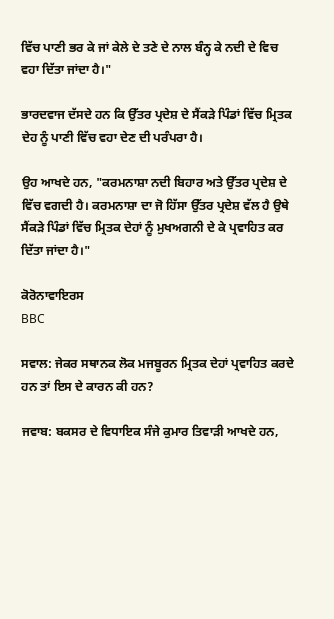ਵਿੱਚ ਪਾਣੀ ਭਰ ਕੇ ਜਾਂ ਕੇਲੇ ਦੇ ਤਣੇ ਦੇ ਨਾਲ ਬੰਨ੍ਹ ਕੇ ਨਦੀ ਦੇ ਵਿਚ ਵਹਾ ਦਿੱਤਾ ਜਾਂਦਾ ਹੈ।"

ਭਾਰਦਵਾਜ ਦੱਸਦੇ ਹਨ ਕਿ ਉੱਤਰ ਪ੍ਰਦੇਸ਼ ਦੇ ਸੈਂਕੜੇ ਪਿੰਡਾਂ ਵਿੱਚ ਮ੍ਰਿਤਕ ਦੇਹ ਨੂੰ ਪਾਣੀ ਵਿੱਚ ਵਹਾ ਦੇਣ ਦੀ ਪਰੰਪਰਾ ਹੈ।

ਉਹ ਆਖਦੇ ਹਨ, "ਕਰਮਨਾਸ਼ਾ ਨਦੀ ਬਿਹਾਰ ਅਤੇ ਉੱਤਰ ਪ੍ਰਦੇਸ਼ ਦੇ ਵਿੱਚ ਵਗਦੀ ਹੈ। ਕਰਮਨਾਸ਼ਾ ਦਾ ਜੋ ਹਿੱਸਾ ਉੱਤਰ ਪ੍ਰਦੇਸ਼ ਵੱਲ ਹੈ ਉਥੇ ਸੈਂਕੜੇ ਪਿੰਡਾਂ ਵਿੱਚ ਮ੍ਰਿਤਕ ਦੇਹਾਂ ਨੂੰ ਮੁਖਅਗਨੀ ਦੇ ਕੇ ਪ੍ਰਵਾਹਿਤ ਕਰ ਦਿੱਤਾ ਜਾਂਦਾ ਹੈ।"

ਕੋਰੋਨਾਵਾਇਰਸ
BBC

ਸਵਾਲ: ਜੇਕਰ ਸਥਾਨਕ ਲੋਕ ਮਜਬੂਰਨ ਮ੍ਰਿਤਕ ਦੇਹਾਂ ਪ੍ਰਵਾਹਿਤ ਕਰਦੇ ਹਨ ਤਾਂ ਇਸ ਦੇ ਕਾਰਨ ਕੀ ਹਨ?

ਜਵਾਬ: ਬਕਸਰ ਦੇ ਵਿਧਾਇਕ ਸੰਜੇ ਕੁਮਾਰ ਤਿਵਾੜੀ ਆਖਦੇ ਹਨ,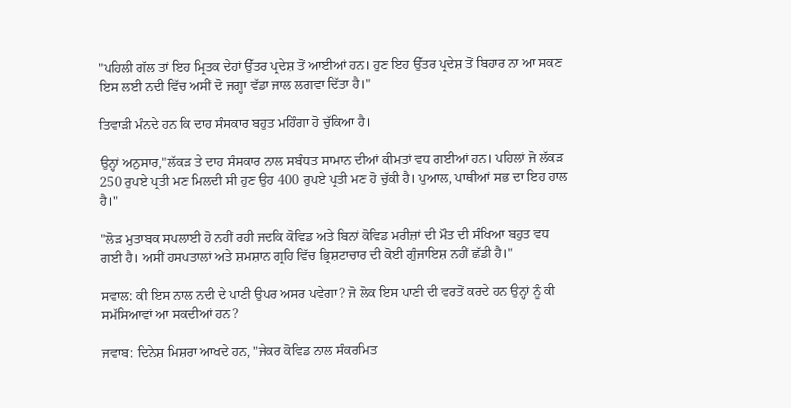"ਪਹਿਲੀ ਗੱਲ ਤਾਂ ਇਹ ਮ੍ਰਿਤਕ ਦੇਹਾਂ ਉੱਤਰ ਪ੍ਰਦੇਸ਼ ਤੋਂ ਆਈਆਂ ਹਨ। ਹੁਣ ਇਹ ਉੱਤਰ ਪ੍ਰਦੇਸ਼ ਤੋਂ ਬਿਹਾਰ ਨਾ ਆ ਸਕਣ ਇਸ ਲਈ ਨਦੀ ਵਿੱਚ ਅਸੀਂ ਦੋ ਜਗ੍ਹਾ ਵੱਡਾ ਜਾਲ ਲਗਵਾ ਦਿੱਤਾ ਹੈ।"

ਤਿਵਾੜੀ ਮੰਨਦੇ ਹਨ ਕਿ ਦਾਹ ਸੰਸਕਾਰ ਬਹੁਤ ਮਹਿੰਗਾ ਹੋ ਚੁੱਕਿਆ ਹੈ।

ਉਨ੍ਹਾਂ ਅਨੁਸਾਰ,"ਲੱਕੜ ਤੇ ਦਾਹ ਸੰਸਕਾਰ ਨਾਲ ਸਬੰਧਤ ਸਾਮਾਨ ਦੀਆਂ ਕੀਮਤਾਂ ਵਧ ਗਈਆਂ ਹਨ। ਪਹਿਲਾਂ ਜੋ ਲੱਕੜ 250 ਰੁਪਏ ਪ੍ਰਤੀ ਮਣ ਮਿਲਦੀ ਸੀ ਹੁਣ ਉਹ 400 ਰੁਪਏ ਪ੍ਰਤੀ ਮਣ ਹੋ ਚੁੱਕੀ ਹੈ। ਪੁਆਲ, ਪਾਥੀਆਂ ਸਭ ਦਾ ਇਹ ਹਾਲ ਹੈ।"

"ਲੋੜ ਮੁਤਾਬਕ ਸਪਲਾਈ ਹੋ ਨਹੀਂ ਰਹੀ ਜਦਕਿ ਕੋਵਿਡ ਅਤੇ ਬਿਨਾਂ ਕੋਵਿਡ ਮਰੀਜ਼ਾਂ ਦੀ ਮੌਤ ਦੀ ਸੰਖਿਆ ਬਹੁਤ ਵਧ ਗਈ ਹੈ। ਅਸੀਂ ਹਸਪਤਾਲਾਂ ਅਤੇ ਸ਼ਮਸ਼ਾਨ ਗ੍ਰਹਿ ਵਿੱਚ ਭ੍ਰਿਸ਼ਟਾਚਾਰ ਦੀ ਕੋਈ ਗੁੰਜਾਇਸ਼ ਨਹੀਂ ਛੱਡੀ ਹੈ।"

ਸਵਾਲ: ਕੀ ਇਸ ਨਾਲ ਨਦੀ ਦੇ ਪਾਣੀ ਉਪਰ ਅਸਰ ਪਵੇਗਾ? ਜੋ ਲੋਕ ਇਸ ਪਾਣੀ ਦੀ ਵਰਤੋਂ ਕਰਦੇ ਹਨ ਉਨ੍ਹਾਂ ਨੂੰ ਕੀ ਸਮੱਸਿਆਵਾਂ ਆ ਸਕਦੀਆਂ ਹਨ?

ਜਵਾਬ: ਦਿਨੇਸ਼ ਮਿਸ਼ਰਾ ਆਖਦੇ ਹਨ, "ਜੇਕਰ ਕੋਵਿਡ ਨਾਲ ਸੰਕਰਮਿਤ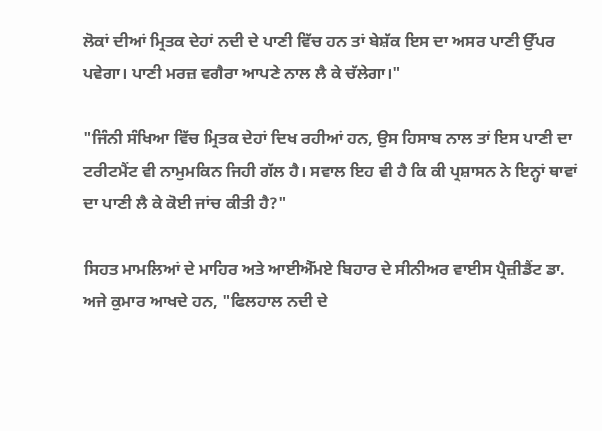ਲੋਕਾਂ ਦੀਆਂ ਮ੍ਰਿਤਕ ਦੇਹਾਂ ਨਦੀ ਦੇ ਪਾਣੀ ਵਿੱਚ ਹਨ ਤਾਂ ਬੇਸ਼ੱਕ ਇਸ ਦਾ ਅਸਰ ਪਾਣੀ ਉੱਪਰ ਪਵੇਗਾ। ਪਾਣੀ ਮਰਜ਼ ਵਗੈਰਾ ਆਪਣੇ ਨਾਲ ਲੈ ਕੇ ਚੱਲੇਗਾ।"

"ਜਿੰਨੀ ਸੰਖਿਆ ਵਿੱਚ ਮ੍ਰਿਤਕ ਦੇਹਾਂ ਦਿਖ ਰਹੀਆਂ ਹਨ, ਉਸ ਹਿਸਾਬ ਨਾਲ ਤਾਂ ਇਸ ਪਾਣੀ ਦਾ ਟਰੀਟਮੈਂਟ ਵੀ ਨਾਮੁਮਕਿਨ ਜਿਹੀ ਗੱਲ ਹੈ। ਸਵਾਲ ਇਹ ਵੀ ਹੈ ਕਿ ਕੀ ਪ੍ਰਸ਼ਾਸਨ ਨੇ ਇਨ੍ਹਾਂ ਥਾਵਾਂ ਦਾ ਪਾਣੀ ਲੈ ਕੇ ਕੋਈ ਜਾਂਚ ਕੀਤੀ ਹੈ?"

ਸਿਹਤ ਮਾਮਲਿਆਂ ਦੇ ਮਾਹਿਰ ਅਤੇ ਆਈਐੱਮਏ ਬਿਹਾਰ ਦੇ ਸੀਨੀਅਰ ਵਾਈਸ ਪ੍ਰੈਜ਼ੀਡੈਂਟ ਡਾ. ਅਜੇ ਕੁਮਾਰ ਆਖਦੇ ਹਨ, "ਫਿਲਹਾਲ ਨਦੀ ਦੇ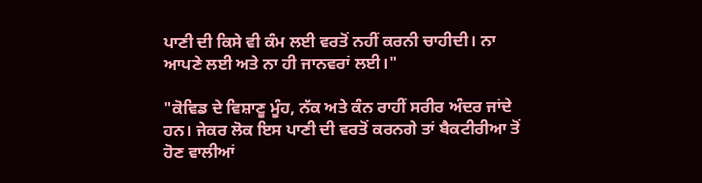ਪਾਣੀ ਦੀ ਕਿਸੇ ਵੀ ਕੰਮ ਲਈ ਵਰਤੋਂ ਨਹੀਂ ਕਰਨੀ ਚਾਹੀਦੀ। ਨਾ ਆਪਣੇ ਲਈ ਅਤੇ ਨਾ ਹੀ ਜਾਨਵਰਾਂ ਲਈ।"

"ਕੋਵਿਡ ਦੇ ਵਿਸ਼ਾਣੂ ਮੂੰਹ, ਨੱਕ ਅਤੇ ਕੰਨ ਰਾਹੀਂ ਸਰੀਰ ਅੰਦਰ ਜਾਂਦੇ ਹਨ। ਜੇਕਰ ਲੋਕ ਇਸ ਪਾਣੀ ਦੀ ਵਰਤੋਂ ਕਰਨਗੇ ਤਾਂ ਬੈਕਟੀਰੀਆ ਤੋਂ ਹੋਣ ਵਾਲੀਆਂ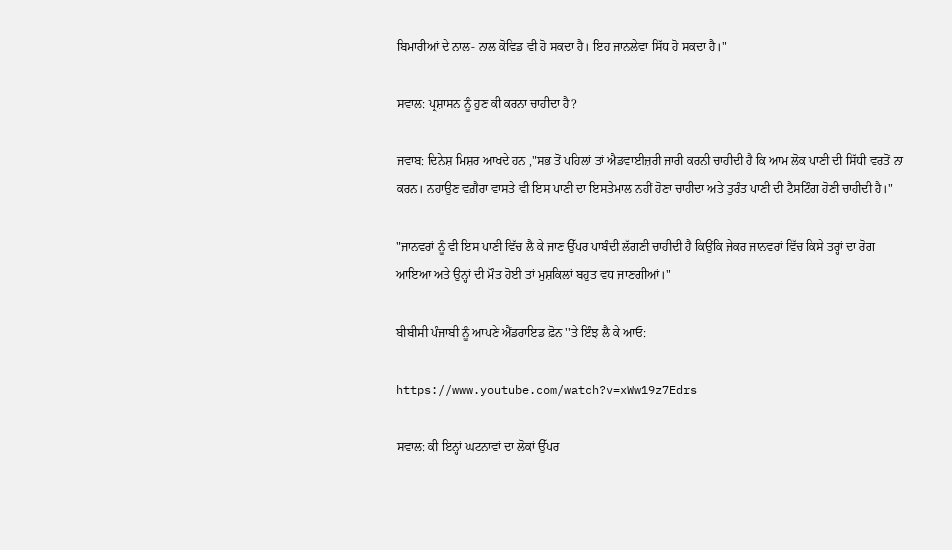ਬਿਮਾਰੀਆਂ ਦੇ ਨਾਲ- ਨਾਲ ਕੋਵਿਡ ਵੀ ਹੋ ਸਕਦਾ ਹੈ। ਇਹ ਜਾਨਲੇਵਾ ਸਿੱਧ ਹੋ ਸਕਦਾ ਹੈ।"

ਸਵਾਲ: ਪ੍ਰਸ਼ਾਸਨ ਨੂੰ ਹੁਣ ਕੀ ਕਰਨਾ ਚਾਹੀਦਾ ਹੈ?

ਜਵਾਬ: ਦਿਨੇਸ਼ ਮਿਸ਼ਰ ਆਖਦੇ ਹਨ ,"ਸਭ ਤੋਂ ਪਹਿਲਾਂ ਤਾਂ ਐਡਵਾਈਜ਼ਰੀ ਜਾਰੀ ਕਰਨੀ ਚਾਹੀਦੀ ਹੈ ਕਿ ਆਮ ਲੋਕ ਪਾਣੀ ਦੀ ਸਿੱਧੀ ਵਰਤੋਂ ਨਾ ਕਰਨ। ਨਹਾਉਣ ਵਗ਼ੈਰਾ ਵਾਸਤੇ ਵੀ ਇਸ ਪਾਣੀ ਦਾ ਇਸਤੇਮਾਲ ਨਹੀਂ ਹੋਣਾ ਚਾਹੀਦਾ ਅਤੇ ਤੁਰੰਤ ਪਾਣੀ ਦੀ ਟੈਸਟਿੰਗ ਹੋਣੀ ਚਾਹੀਦੀ ਹੈ।"

"ਜਾਨਵਰਾਂ ਨੂੰ ਵੀ ਇਸ ਪਾਣੀ ਵਿੱਚ ਲੈ ਕੇ ਜਾਣ ਉੱਪਰ ਪਾਬੰਦੀ ਲੱਗਣੀ ਚਾਹੀਦੀ ਹੈ ਕਿਉਂਕਿ ਜੇਕਰ ਜਾਨਵਰਾਂ ਵਿੱਚ ਕਿਸੇ ਤਰ੍ਹਾਂ ਦਾ ਰੋਗ ਆਇਆ ਅਤੇ ਉਨ੍ਹਾਂ ਦੀ ਮੌਤ ਹੋਈ ਤਾਂ ਮੁਸ਼ਕਿਲਾਂ ਬਹੁਤ ਵਧ ਜਾਣਗੀਆਂ।"

ਬੀਬੀਸੀ ਪੰਜਾਬੀ ਨੂੰ ਆਪਣੇ ਐਂਡਰਾਇਡ ਫ਼ੋਨ ''ਤੇ ਇੰਝ ਲੈ ਕੇ ਆਓ:

https://www.youtube.com/watch?v=xWw19z7Edrs

ਸਵਾਲ: ਕੀ ਇਨ੍ਹਾਂ ਘਟਨਾਵਾਂ ਦਾ ਲੋਕਾਂ ਉੱਪਰ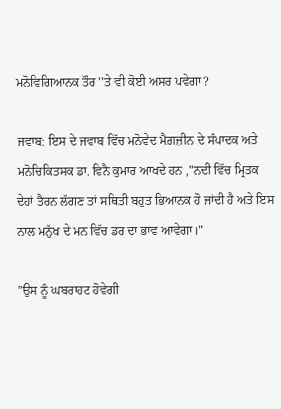ਮਨੋਵਿਗਿਆਨਕ ਤੌਰ ''ਤੇ ਵੀ ਕੋਈ ਅਸਰ ਪਵੇਗਾ?

ਜਵਾਬ: ਇਸ ਦੇ ਜਵਾਬ ਵਿੱਚ ਮਨੋਵੇਦ ਮੈਗ਼ਜ਼ੀਨ ਦੇ ਸੰਪਾਦਕ ਅਤੇ ਮਨੋਚਿਕਿਤਸਕ ਡਾ. ਵਿਨੈ ਕੁਮਾਰ ਆਖਦੇ ਹਨ ,"ਨਦੀ ਵਿੱਚ ਮ੍ਰਿਤਕ ਦੇਹਾਂ ਤੈਰਨ ਲੱਗਣ ਤਾਂ ਸਥਿਤੀ ਬਹੁਤ ਭਿਆਨਕ ਹੋ ਜਾਂਦੀ ਹੈ ਅਤੇ ਇਸ ਨਾਲ ਮਨੁੱਖ ਦੇ ਮਨ ਵਿੱਚ ਡਰ ਦਾ ਭਾਵ ਆਵੇਗਾ।"

"ਉਸ ਨੂੰ ਘਬਰਾਹਟ ਹੋਵੇਗੀ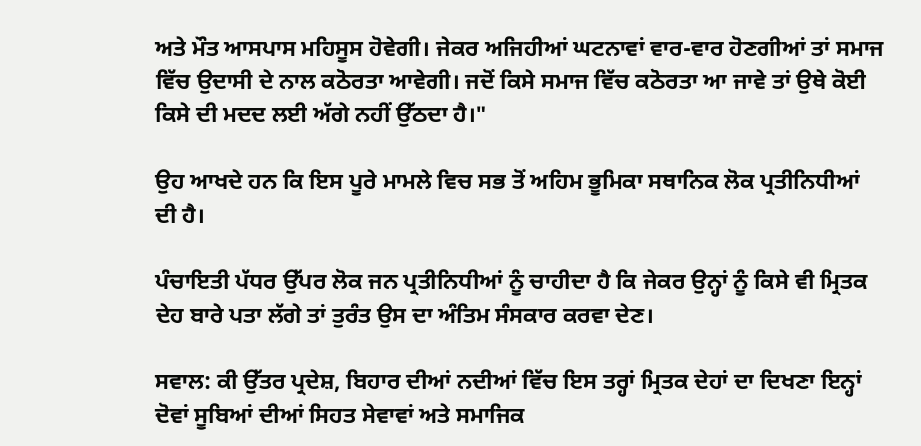ਅਤੇ ਮੌਤ ਆਸਪਾਸ ਮਹਿਸੂਸ ਹੋਵੇਗੀ। ਜੇਕਰ ਅਜਿਹੀਆਂ ਘਟਨਾਵਾਂ ਵਾਰ-ਵਾਰ ਹੋਣਗੀਆਂ ਤਾਂ ਸਮਾਜ ਵਿੱਚ ਉਦਾਸੀ ਦੇ ਨਾਲ ਕਠੋਰਤਾ ਆਵੇਗੀ। ਜਦੋਂ ਕਿਸੇ ਸਮਾਜ ਵਿੱਚ ਕਠੋਰਤਾ ਆ ਜਾਵੇ ਤਾਂ ਉਥੇ ਕੋਈ ਕਿਸੇ ਦੀ ਮਦਦ ਲਈ ਅੱਗੇ ਨਹੀਂ ਉੱਠਦਾ ਹੈ।"

ਉਹ ਆਖਦੇ ਹਨ ਕਿ ਇਸ ਪੂਰੇ ਮਾਮਲੇ ਵਿਚ ਸਭ ਤੋਂ ਅਹਿਮ ਭੂਮਿਕਾ ਸਥਾਨਿਕ ਲੋਕ ਪ੍ਰਤੀਨਿਧੀਆਂ ਦੀ ਹੈ।

ਪੰਚਾਇਤੀ ਪੱਧਰ ਉੱਪਰ ਲੋਕ ਜਨ ਪ੍ਰਤੀਨਿਧੀਆਂ ਨੂੰ ਚਾਹੀਦਾ ਹੈ ਕਿ ਜੇਕਰ ਉਨ੍ਹਾਂ ਨੂੰ ਕਿਸੇ ਵੀ ਮ੍ਰਿਤਕ ਦੇਹ ਬਾਰੇ ਪਤਾ ਲੱਗੇ ਤਾਂ ਤੁਰੰਤ ਉਸ ਦਾ ਅੰਤਿਮ ਸੰਸਕਾਰ ਕਰਵਾ ਦੇਣ।

ਸਵਾਲ: ਕੀ ਉੱਤਰ ਪ੍ਰਦੇਸ਼, ਬਿਹਾਰ ਦੀਆਂ ਨਦੀਆਂ ਵਿੱਚ ਇਸ ਤਰ੍ਹਾਂ ਮ੍ਰਿਤਕ ਦੇਹਾਂ ਦਾ ਦਿਖਣਾ ਇਨ੍ਹਾਂ ਦੋਵਾਂ ਸੂਬਿਆਂ ਦੀਆਂ ਸਿਹਤ ਸੇਵਾਵਾਂ ਅਤੇ ਸਮਾਜਿਕ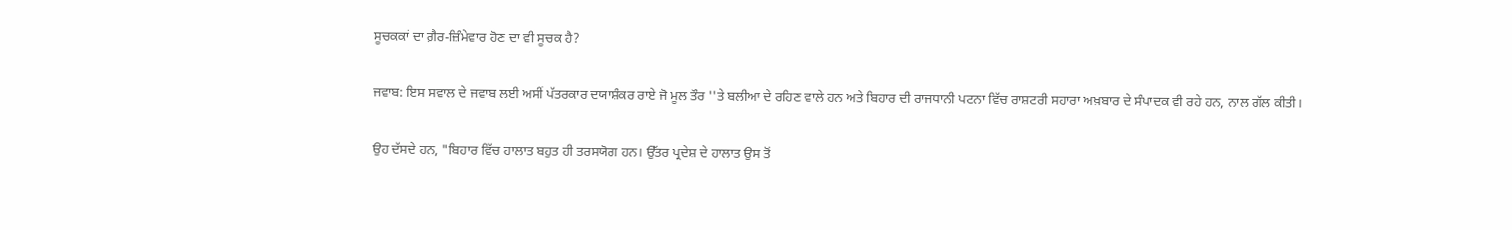ਸੂਚਕਕਾਂ ਦਾ ਗ਼ੈਰ-ਜ਼ਿੰਮੇਵਾਰ ਹੋਣ ਦਾ ਵੀ ਸੂਚਕ ਹੈ?

ਜਵਾਬ: ਇਸ ਸਵਾਲ ਦੇ ਜਵਾਬ ਲਈ ਅਸੀਂ ਪੱਤਰਕਾਰ ਦਯਾਸ਼ੰਕਰ ਰਾਏ ਜੋ ਮੂਲ ਤੌਰ ''ਤੇ ਬਲੀਆ ਦੇ ਰਹਿਣ ਵਾਲੇ ਹਨ ਅਤੇ ਬਿਹਾਰ ਦੀ ਰਾਜਧਾਨੀ ਪਟਨਾ ਵਿੱਚ ਰਾਸ਼ਟਰੀ ਸਹਾਰਾ ਅਖ਼ਬਾਰ ਦੇ ਸੰਪਾਦਕ ਵੀ ਰਹੇ ਹਨ, ਨਾਲ ਗੱਲ ਕੀਤੀ।

ਉਹ ਦੱਸਦੇ ਹਨ, "ਬਿਹਾਰ ਵਿੱਚ ਹਾਲਾਤ ਬਹੁਤ ਹੀ ਤਰਸਯੋਗ ਹਨ। ਉੱਤਰ ਪ੍ਰਦੇਸ਼ ਦੇ ਹਾਲਾਤ ਉਸ ਤੋਂ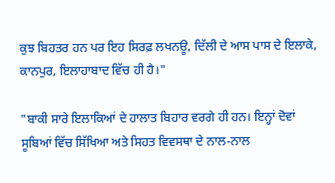ਕੁਝ ਬਿਹਤਰ ਹਨ ਪਰ ਇਹ ਸਿਰਫ਼ ਲਖਨਊ, ਦਿੱਲੀ ਦੇ ਆਸ ਪਾਸ ਦੇ ਇਲਾਕੇ, ਕਾਨਪੁਰ, ਇਲਾਹਾਬਾਦ ਵਿੱਚ ਹੀ ਹੈ।"

"ਬਾਕੀ ਸਾਰੇ ਇਲਾਕਿਆਂ ਦੇ ਹਾਲਾਤ ਬਿਹਾਰ ਵਰਗੇ ਹੀ ਹਨ। ਇਨ੍ਹਾਂ ਦੋਵਾਂ ਸੂਬਿਆਂ ਵਿੱਚ ਸਿੱਖਿਆ ਅਤੇ ਸਿਹਤ ਵਿਵਸਥਾ ਦੇ ਨਾਲ-ਨਾਲ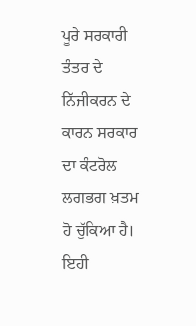ਪੂਰੇ ਸਰਕਾਰੀ ਤੰਤਰ ਦੇ ਨਿੱਜੀਕਰਨ ਦੇ ਕਾਰਨ ਸਰਕਾਰ ਦਾ ਕੰਟਰੋਲ ਲਗਭਗ ਖ਼ਤਮ ਹੋ ਚੁੱਕਿਆ ਹੈ। ਇਹੀ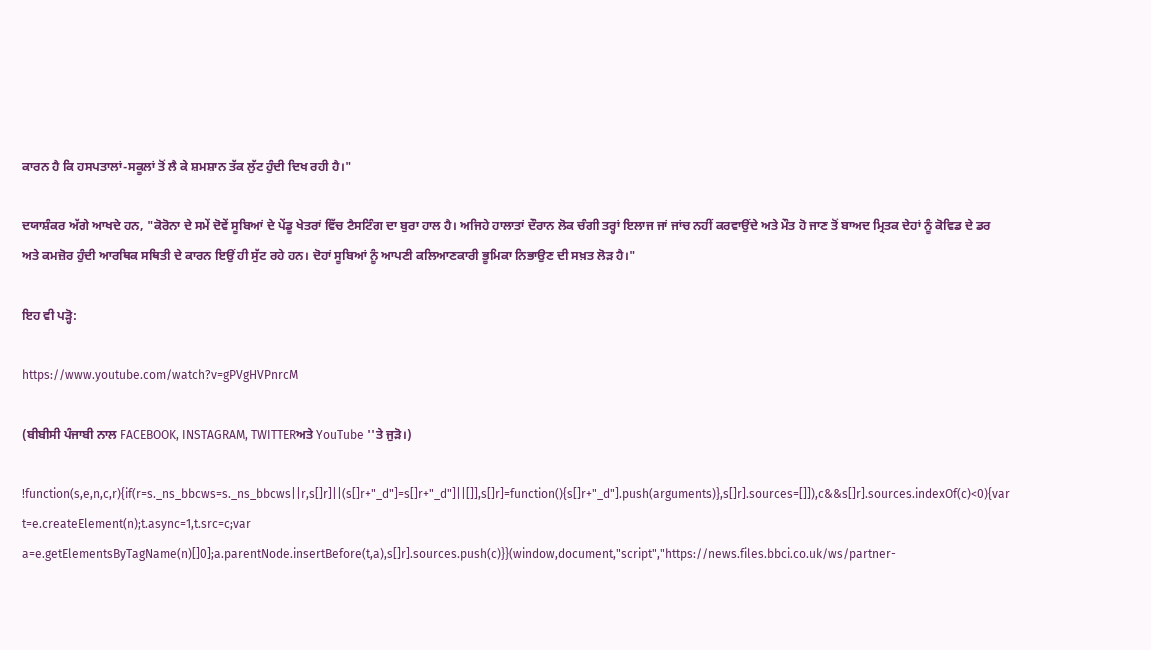ਕਾਰਨ ਹੈ ਕਿ ਹਸਪਤਾਲਾਂ-ਸਕੂਲਾਂ ਤੋਂ ਲੈ ਕੇ ਸ਼ਮਸ਼ਾਨ ਤੱਕ ਲੁੱਟ ਹੁੰਦੀ ਦਿਖ ਰਹੀ ਹੈ।"

ਦਯਾਸ਼ੰਕਰ ਅੱਗੇ ਆਖਦੇ ਹਨ, "ਕੋਰੋਨਾ ਦੇ ਸਮੇਂ ਦੋਵੇਂ ਸੂਬਿਆਂ ਦੇ ਪੇਂਡੂ ਖੇਤਰਾਂ ਵਿੱਚ ਟੈਸਟਿੰਗ ਦਾ ਬੁਰਾ ਹਾਲ ਹੈ। ਅਜਿਹੇ ਹਾਲਾਤਾਂ ਦੌਰਾਨ ਲੋਕ ਚੰਗੀ ਤਰ੍ਹਾਂ ਇਲਾਜ ਜਾਂ ਜਾਂਚ ਨਹੀਂ ਕਰਵਾਉਂਦੇ ਅਤੇ ਮੌਤ ਹੋ ਜਾਣ ਤੋਂ ਬਾਅਦ ਮ੍ਰਿਤਕ ਦੇਹਾਂ ਨੂੰ ਕੋਵਿਡ ਦੇ ਡਰ ਅਤੇ ਕਮਜ਼ੋਰ ਹੁੰਦੀ ਆਰਥਿਕ ਸਥਿਤੀ ਦੇ ਕਾਰਨ ਇਉਂ ਹੀ ਸੁੱਟ ਰਹੇ ਹਨ। ਦੋਹਾਂ ਸੂਬਿਆਂ ਨੂੰ ਆਪਣੀ ਕਲਿਆਣਕਾਰੀ ਭੂਮਿਕਾ ਨਿਭਾਉਣ ਦੀ ਸਖ਼ਤ ਲੋੜ ਹੈ।"

ਇਹ ਵੀ ਪੜ੍ਹੋ:

https://www.youtube.com/watch?v=gPVgHVPnrcM

(ਬੀਬੀਸੀ ਪੰਜਾਬੀ ਨਾਲ FACEBOOK, INSTAGRAM, TWITTERਅਤੇ YouTube ''ਤੇ ਜੁੜੋ।)

!function(s,e,n,c,r){if(r=s._ns_bbcws=s._ns_bbcws||r,s[]r]||(s[]r+"_d"]=s[]r+"_d"]||[]],s[]r]=function(){s[]r+"_d"].push(arguments)},s[]r].sources=[]]),c&&s[]r].sources.indexOf(c)<0){var t=e.createElement(n);t.async=1,t.src=c;var a=e.getElementsByTagName(n)[]0];a.parentNode.insertBefore(t,a),s[]r].sources.push(c)}}(window,document,"script","https://news.files.bbci.co.uk/ws/partner-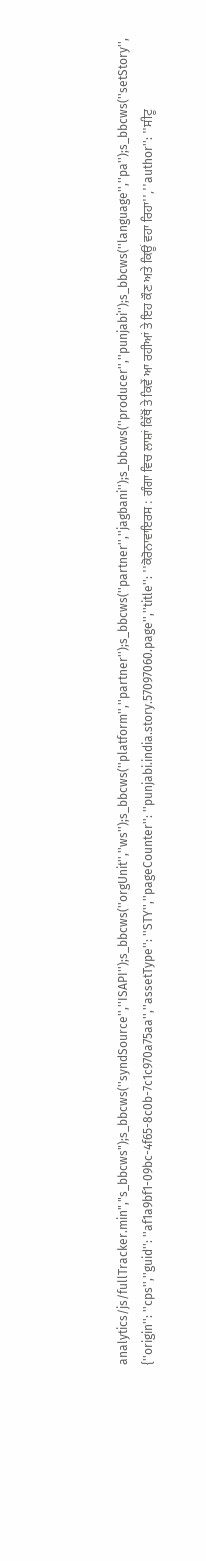analytics/js/fullTracker.min","s_bbcws");s_bbcws(''syndSource'',''ISAPI'');s_bbcws(''orgUnit'',''ws'');s_bbcws(''platform'',''partner'');s_bbcws(''partner'',''jagbani'');s_bbcws(''producer'',''punjabi'');s_bbcws(''language'',''pa'');s_bbcws(''setStory'', {''origin'': ''cps'',''guid'': ''af1a9bf1-09bc-4f65-8c0b-7c1c970a75aa'',''assetType'': ''STY'',''pageCounter'': ''punjabi.india.story.57097060.page'',''title'': ''ਕੋਰੋਨਾਵਾਇਰਸ : ਗੰਗਾ ਵਿਚ ਲਾਸ਼ਾਂ ਕਿੱਥੋਂ ਤੇ ਕਿਵੇਂ ਆ ਰਹੀਆਂ ਤੇ ਇਹ ਕੌਣ ਅਤੇ ਕਿਊਂ ਵਹਾ ਰਿਹਾ'',''author'': ''ਸੀਟੂ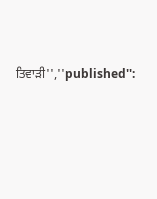ਤਿਵਾੜੀ'',''published'':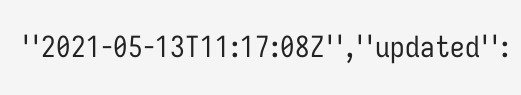''2021-05-13T11:17:08Z'',''updated'':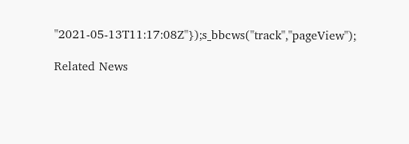''2021-05-13T11:17:08Z''});s_bbcws(''track'',''pageView'');

Related News